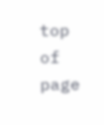top of page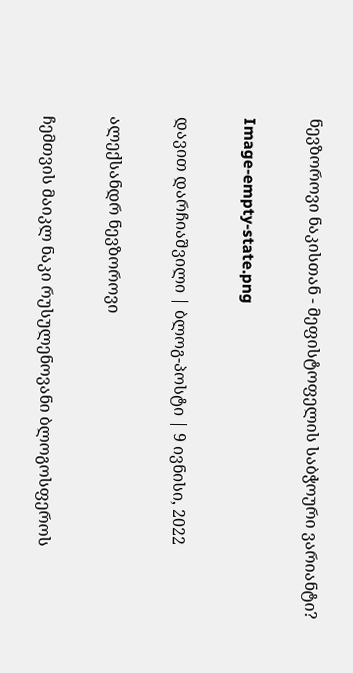ნევზოროვი ნაკისთან - მეფისტოფელის საბჭოური ვარიანტი?

Image-empty-state.png

დავით დარჩიაშვილი | ბლოგ-პოსტი | 9 ივნისი, 2022

ალექსანდრ ნევზოროვი

ჩემთვის მაიკლ ნაკი რუსულენოვანი ბლოგოსფეროს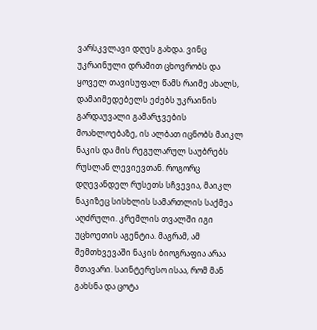ვარსკვლავი დღეს გახდა. ვინც უკრაინული დრამით ცხოვრობს და ყოველ თავისუფალ წამს რაიმე ახალს, დამაიმედებელს ეძებს უკრაინის გარდაუვალი გამარჯვების მოახლოებაზე, ის ალბათ იცნობს მაიკლ ნაკის და მის რეგულარულ საუბრებს რუსლან ლევიევთან. როგორც დღევანდელ რუსეთს სჩვევია, მაიკლ ნაკიზეც სისხლის სამართლის საქმეა აღძრული. კრემლის თვალში იგი უცხოეთის აგენტია. მაგრამ, ამ შემთხვევაში ნაკის ბიოგრაფია არაა მთავარი. საინტერესო ისაა, რომ მან გახსნა და ცოტა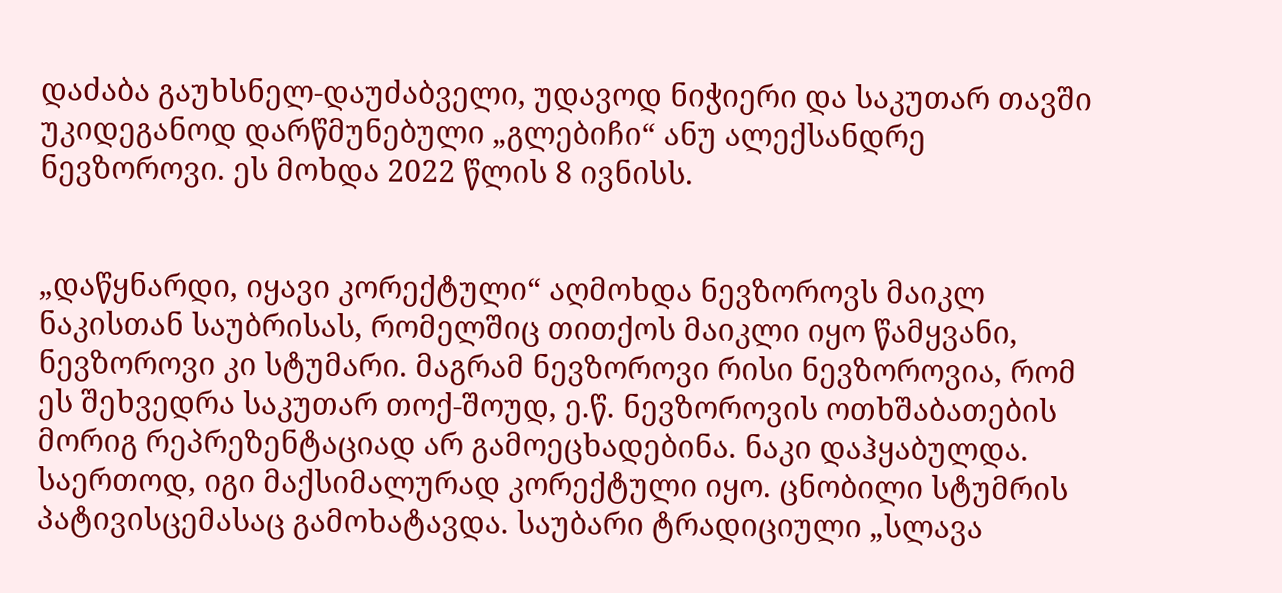დაძაბა გაუხსნელ-დაუძაბველი, უდავოდ ნიჭიერი და საკუთარ თავში უკიდეგანოდ დარწმუნებული „გლებიჩი“ ანუ ალექსანდრე ნევზოროვი. ეს მოხდა 2022 წლის 8 ივნისს.


„დაწყნარდი, იყავი კორექტული“ აღმოხდა ნევზოროვს მაიკლ ნაკისთან საუბრისას, რომელშიც თითქოს მაიკლი იყო წამყვანი, ნევზოროვი კი სტუმარი. მაგრამ ნევზოროვი რისი ნევზოროვია, რომ ეს შეხვედრა საკუთარ თოქ-შოუდ, ე.წ. ნევზოროვის ოთხშაბათების მორიგ რეპრეზენტაციად არ გამოეცხადებინა. ნაკი დაჰყაბულდა. საერთოდ, იგი მაქსიმალურად კორექტული იყო. ცნობილი სტუმრის პატივისცემასაც გამოხატავდა. საუბარი ტრადიციული „სლავა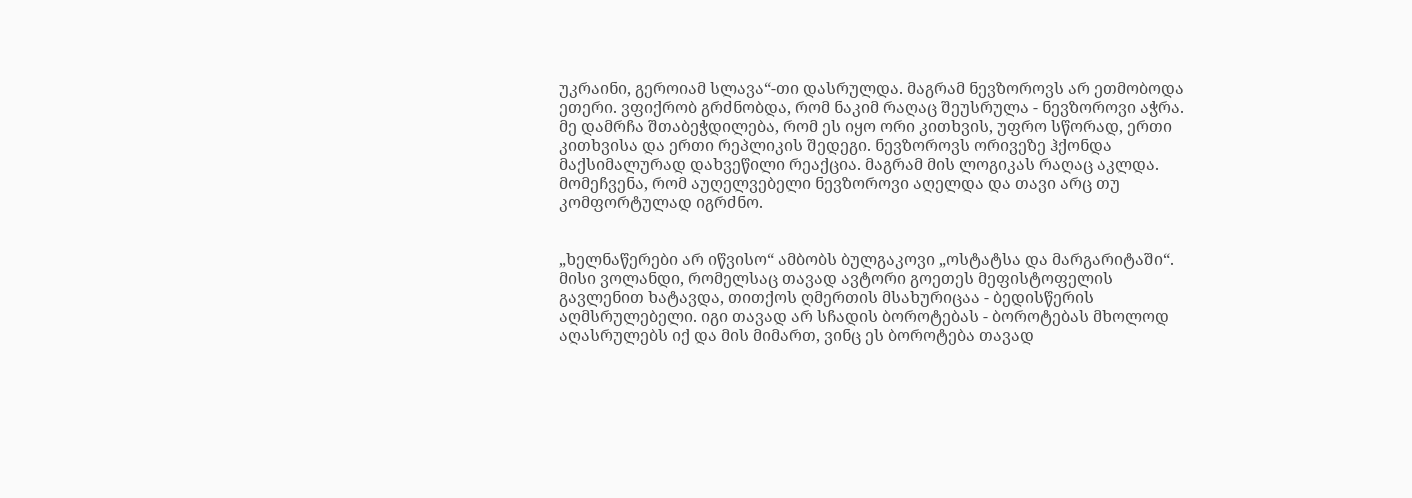უკრაინი, გეროიამ სლავა“-თი დასრულდა. მაგრამ ნევზოროვს არ ეთმობოდა ეთერი. ვფიქრობ გრძნობდა, რომ ნაკიმ რაღაც შეუსრულა - ნევზოროვი აჭრა. მე დამრჩა შთაბეჭდილება, რომ ეს იყო ორი კითხვის, უფრო სწორად, ერთი კითხვისა და ერთი რეპლიკის შედეგი. ნევზოროვს ორივეზე ჰქონდა მაქსიმალურად დახვეწილი რეაქცია. მაგრამ მის ლოგიკას რაღაც აკლდა. მომეჩვენა, რომ აუღელვებელი ნევზოროვი აღელდა და თავი არც თუ კომფორტულად იგრძნო.


„ხელნაწერები არ იწვისო“ ამბობს ბულგაკოვი „ოსტატსა და მარგარიტაში“. მისი ვოლანდი, რომელსაც თავად ავტორი გოეთეს მეფისტოფელის გავლენით ხატავდა, თითქოს ღმერთის მსახურიცაა - ბედისწერის აღმსრულებელი. იგი თავად არ სჩადის ბოროტებას - ბოროტებას მხოლოდ აღასრულებს იქ და მის მიმართ, ვინც ეს ბოროტება თავად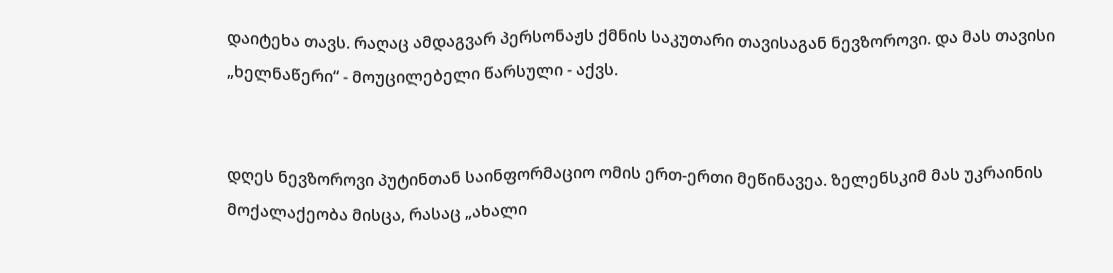დაიტეხა თავს. რაღაც ამდაგვარ პერსონაჟს ქმნის საკუთარი თავისაგან ნევზოროვი. და მას თავისი „ხელნაწერი“ - მოუცილებელი წარსული - აქვს.


დღეს ნევზოროვი პუტინთან საინფორმაციო ომის ერთ-ერთი მეწინავეა. ზელენსკიმ მას უკრაინის მოქალაქეობა მისცა, რასაც „ახალი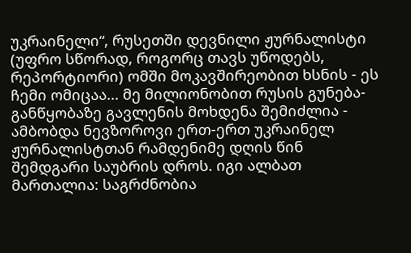უკრაინელი“, რუსეთში დევნილი ჟურნალისტი (უფრო სწორად, როგორც თავს უწოდებს, რეპორტიორი) ომში მოკავშირეობით ხსნის - ეს ჩემი ომიცაა... მე მილიონობით რუსის გუნება-განწყობაზე გავლენის მოხდენა შემიძლია - ამბობდა ნევზოროვი ერთ-ერთ უკრაინელ ჟურნალისტთან რამდენიმე დღის წინ შემდგარი საუბრის დროს. იგი ალბათ მართალია: საგრძნობია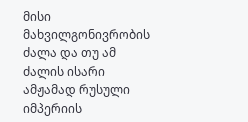მისი მახვილგონივრობის ძალა და თუ ამ ძალის ისარი ამჟამად რუსული იმპერიის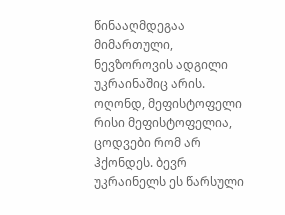წინააღმდეგაა მიმართული, ნევზოროვის ადგილი უკრაინაშიც არის. ოღონდ, მეფისტოფელი რისი მეფისტოფელია, ცოდვები რომ არ ჰქონდეს. ბევრ უკრაინელს ეს წარსული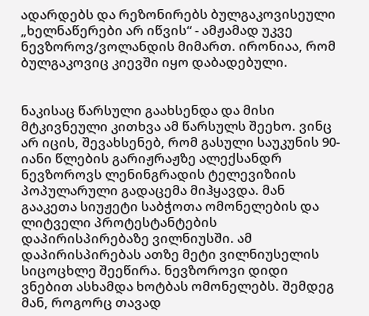ადარდებს და რეზონირებს ბულგაკოვისეული „ხელნაწერები არ იწვის“ - ამჟამად უკვე ნევზოროვ/ვოლანდის მიმართ. ირონიაა, რომ ბულგაკოვიც კიევში იყო დაბადებული.


ნაკისაც წარსული გაახსენდა და მისი მტკივნეული კითხვა ამ წარსულს შეეხო. ვინც არ იცის, შევახსენებ, რომ გასული საუკუნის 90-იანი წლების გარიჟრაჟზე ალექსანდრ ნევზოროვს ლენინგრადის ტელევიზიის პოპულარული გადაცემა მიჰყავდა. მან გააკეთა სიუჟეტი საბჭოთა ომონელების და ლიტველი პროტესტანტების დაპირისპირებაზე ვილნიუსში. ამ დაპირისპირებას ათზე მეტი ვილნიუსელის სიცოცხლე შეეწირა. ნევზოროვი დიდი ვნებით ასხამდა ხოტბას ომონელებს. შემდეგ მან, როგორც თავად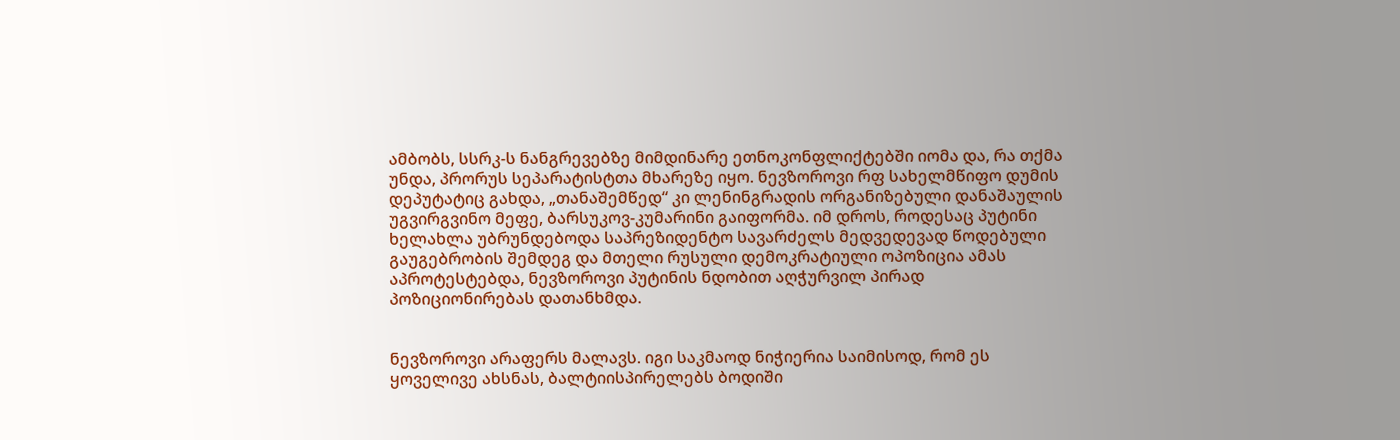ამბობს, სსრკ-ს ნანგრევებზე მიმდინარე ეთნოკონფლიქტებში იომა და, რა თქმა უნდა, პრორუს სეპარატისტთა მხარეზე იყო. ნევზოროვი რფ სახელმწიფო დუმის დეპუტატიც გახდა, „თანაშემწედ“ კი ლენინგრადის ორგანიზებული დანაშაულის უგვირგვინო მეფე, ბარსუკოვ-კუმარინი გაიფორმა. იმ დროს, როდესაც პუტინი ხელახლა უბრუნდებოდა საპრეზიდენტო სავარძელს მედვედევად წოდებული გაუგებრობის შემდეგ და მთელი რუსული დემოკრატიული ოპოზიცია ამას აპროტესტებდა, ნევზოროვი პუტინის ნდობით აღჭურვილ პირად პოზიციონირებას დათანხმდა.


ნევზოროვი არაფერს მალავს. იგი საკმაოდ ნიჭიერია საიმისოდ, რომ ეს ყოველივე ახსნას, ბალტიისპირელებს ბოდიში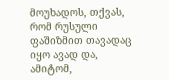მოუხადოს, თქვას, რომ რუსული ფაშიზმით თავადაც იყო ავად და, ამიტომ,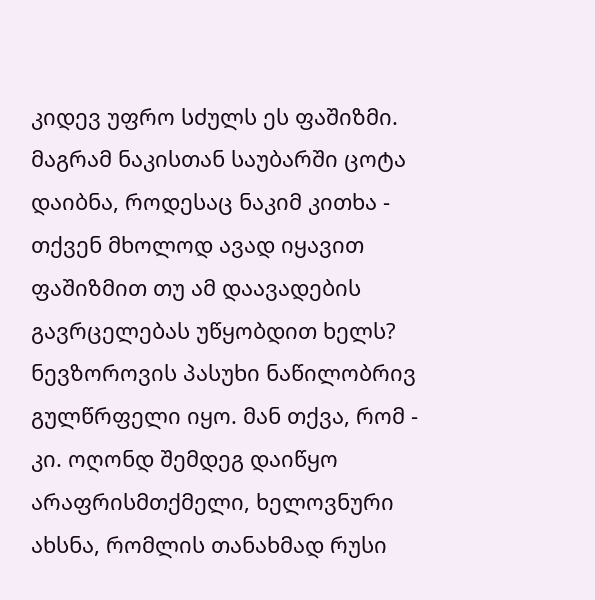კიდევ უფრო სძულს ეს ფაშიზმი. მაგრამ ნაკისთან საუბარში ცოტა დაიბნა, როდესაც ნაკიმ კითხა - თქვენ მხოლოდ ავად იყავით ფაშიზმით თუ ამ დაავადების გავრცელებას უწყობდით ხელს? ნევზოროვის პასუხი ნაწილობრივ გულწრფელი იყო. მან თქვა, რომ - კი. ოღონდ შემდეგ დაიწყო არაფრისმთქმელი, ხელოვნური ახსნა, რომლის თანახმად რუსი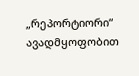„რეპორტიორი“ ავადმყოფობით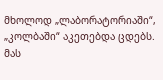მხოლოდ „ლაბორატორიაში“, „კოლბაში“ აკეთებდა ცდებს. მას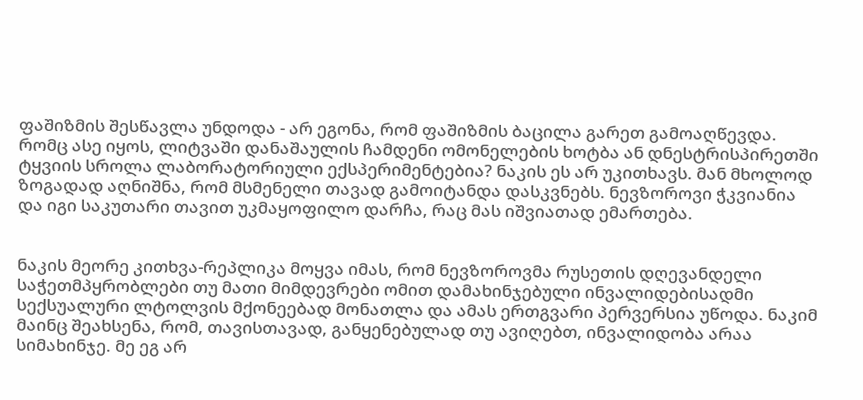ფაშიზმის შესწავლა უნდოდა - არ ეგონა, რომ ფაშიზმის ბაცილა გარეთ გამოაღწევდა. რომც ასე იყოს, ლიტვაში დანაშაულის ჩამდენი ომონელების ხოტბა ან დნესტრისპირეთში ტყვიის სროლა ლაბორატორიული ექსპერიმენტებია? ნაკის ეს არ უკითხავს. მან მხოლოდ ზოგადად აღნიშნა, რომ მსმენელი თავად გამოიტანდა დასკვნებს. ნევზოროვი ჭკვიანია და იგი საკუთარი თავით უკმაყოფილო დარჩა, რაც მას იშვიათად ემართება.


ნაკის მეორე კითხვა-რეპლიკა მოყვა იმას, რომ ნევზოროვმა რუსეთის დღევანდელი საჭეთმპყრობლები თუ მათი მიმდევრები ომით დამახინჯებული ინვალიდებისადმი სექსუალური ლტოლვის მქონეებად მონათლა და ამას ერთგვარი პერვერსია უწოდა. ნაკიმ მაინც შეახსენა, რომ, თავისთავად, განყენებულად თუ ავიღებთ, ინვალიდობა არაა სიმახინჯე. მე ეგ არ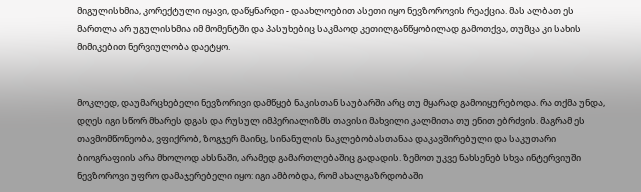მიგულისხმია, კორექტული იყავი, დაწყნარდი - დაახლოებით ასეთი იყო ნევზოროვის რეაქცია. მას ალბათ ეს მართლა არ უგულისხმია იმ მომენტში და პასუხებიც საკმაოდ კეთილგანწყობილად გამოთქვა, თუმცა კი სახის მიმიკებით ნერვიულობა დაეტყო.


მოკლედ, დაუმარცხებელი ნევზორივი დამწყებ ნაკისთან საუბარში არც თუ მყარად გამოიყურებოდა. რა თქმა უნდა, დღეს იგი სწორ მხარეს დგას და რუსულ იმპერიალიზმს თავისი მახვილი კალმითა თუ ენით ებრძვის. მაგრამ ეს თავმომწონეობა, ვფიქრობ, ზოგჯერ მაინც, სინანულის ნაკლებობასთანაა დაკავშირებული და საკუთარი ბიოგრაფიის არა მხოლოდ ახსნაში, არამედ გამართლებაშიც გადადის. ზემოთ უკვე ნახსენებ სხვა ინტერვიუში ნევზოროვი უფრო დამაჯერებელი იყო: იგი ამბობდა, რომ ახალგაზრდობაში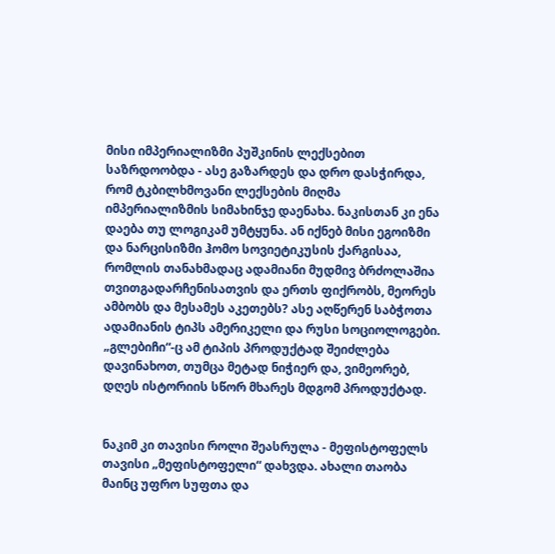მისი იმპერიალიზმი პუშკინის ლექსებით საზრდოობდა - ასე გაზარდეს და დრო დასჭირდა, რომ ტკბილხმოვანი ლექსების მიღმა იმპერიალიზმის სიმახინჯე დაენახა. ნაკისთან კი ენა დაება თუ ლოგიკამ უმტყუნა. ან იქნებ მისი ეგოიზმი და ნარცისიზმი ჰომო სოვიეტიკუსის ქარგისაა, რომლის თანახმადაც ადამიანი მუდმივ ბრძოლაშია თვითგადარჩენისათვის და ერთს ფიქრობს, მეორეს ამბობს და მესამეს აკეთებს? ასე აღწერენ საბჭოთა ადამიანის ტიპს ამერიკელი და რუსი სოციოლოგები. „გლებიჩი“-ც ამ ტიპის პროდუქტად შეიძლება დავინახოთ, თუმცა მეტად ნიჭიერ და, ვიმეორებ, დღეს ისტორიის სწორ მხარეს მდგომ პროდუქტად.


ნაკიმ კი თავისი როლი შეასრულა - მეფისტოფელს თავისი „მეფისტოფელი“ დახვდა. ახალი თაობა მაინც უფრო სუფთა და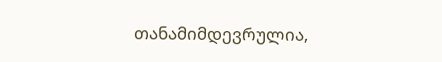თანამიმდევრულია,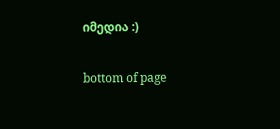იმედია :)

bottom of page